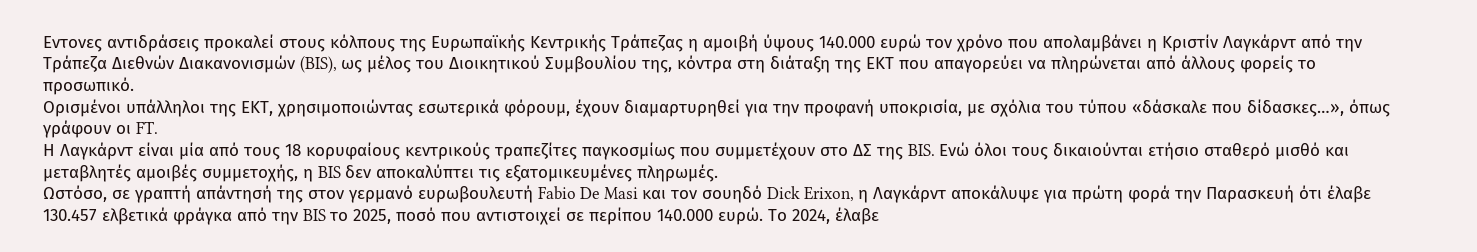Εντονες αντιδράσεις προκαλεί στους κόλπους της Ευρωπαϊκής Κεντρικής Τράπεζας η αμοιβή ύψους 140.000 ευρώ τον χρόνο που απολαμβάνει η Κριστίν Λαγκάρντ από την Τράπεζα Διεθνών Διακανονισμών (BIS), ως μέλος του Διοικητικού Συμβουλίου της, κόντρα στη διάταξη της ΕΚΤ που απαγορεύει να πληρώνεται από άλλους φορείς το προσωπικό.
Ορισμένοι υπάλληλοι της ΕΚΤ, χρησιμοποιώντας εσωτερικά φόρουμ, έχουν διαμαρτυρηθεί για την προφανή υποκρισία, με σχόλια του τύπου «δάσκαλε που δίδασκες…», όπως γράφουν οι FT.
Η Λαγκάρντ είναι μία από τους 18 κορυφαίους κεντρικούς τραπεζίτες παγκοσμίως που συμμετέχουν στο ΔΣ της BIS. Ενώ όλοι τους δικαιούνται ετήσιο σταθερό μισθό και μεταβλητές αμοιβές συμμετοχής, η BIS δεν αποκαλύπτει τις εξατομικευμένες πληρωμές.
Ωστόσο, σε γραπτή απάντησή της στον γερμανό ευρωβουλευτή Fabio De Masi και τον σουηδό Dick Erixon, η Λαγκάρντ αποκάλυψε για πρώτη φορά την Παρασκευή ότι έλαβε 130.457 ελβετικά φράγκα από την BIS το 2025, ποσό που αντιστοιχεί σε περίπου 140.000 ευρώ. Το 2024, έλαβε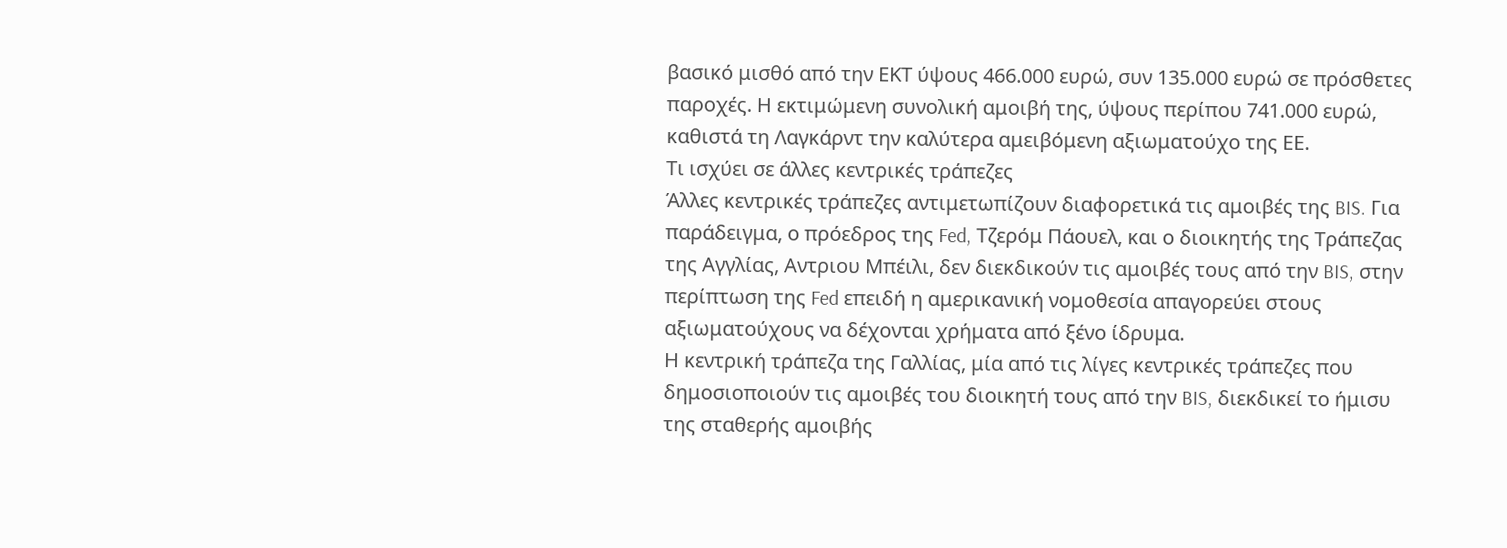βασικό μισθό από την ΕΚΤ ύψους 466.000 ευρώ, συν 135.000 ευρώ σε πρόσθετες παροχές. Η εκτιμώμενη συνολική αμοιβή της, ύψους περίπου 741.000 ευρώ, καθιστά τη Λαγκάρντ την καλύτερα αμειβόμενη αξιωματούχο της ΕΕ.
Τι ισχύει σε άλλες κεντρικές τράπεζες
Άλλες κεντρικές τράπεζες αντιμετωπίζουν διαφορετικά τις αμοιβές της BIS. Για παράδειγμα, ο πρόεδρος της Fed, Τζερόμ Πάουελ, και ο διοικητής της Τράπεζας της Αγγλίας, Αντριου Μπέιλι, δεν διεκδικούν τις αμοιβές τους από την BIS, στην περίπτωση της Fed επειδή η αμερικανική νομοθεσία απαγορεύει στους αξιωματούχους να δέχονται χρήματα από ξένο ίδρυμα.
Η κεντρική τράπεζα της Γαλλίας, μία από τις λίγες κεντρικές τράπεζες που δημοσιοποιούν τις αμοιβές του διοικητή τους από την BIS, διεκδικεί το ήμισυ της σταθερής αμοιβής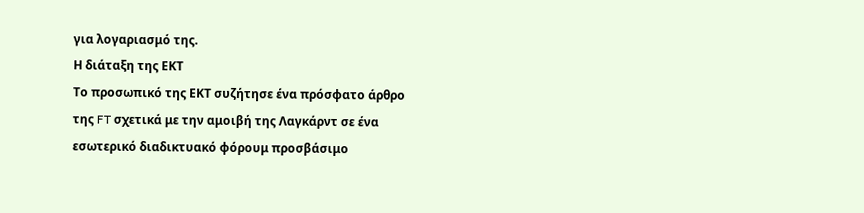για λογαριασμό της.
Η διάταξη της ΕΚΤ
Το προσωπικό της ΕΚΤ συζήτησε ένα πρόσφατο άρθρο της FT σχετικά με την αμοιβή της Λαγκάρντ σε ένα εσωτερικό διαδικτυακό φόρουμ προσβάσιμο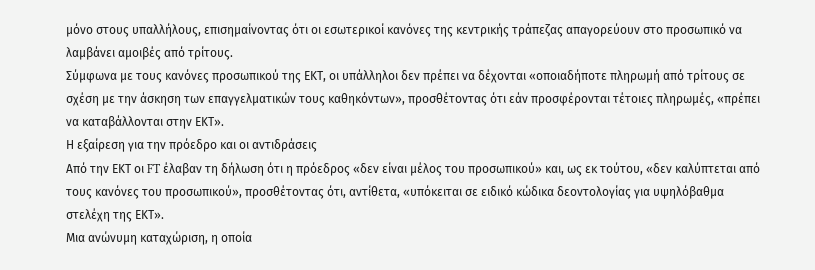μόνο στους υπαλλήλους, επισημαίνοντας ότι οι εσωτερικοί κανόνες της κεντρικής τράπεζας απαγορεύουν στο προσωπικό να λαμβάνει αμοιβές από τρίτους.
Σύμφωνα με τους κανόνες προσωπικού της ΕΚΤ, οι υπάλληλοι δεν πρέπει να δέχονται «οποιαδήποτε πληρωμή από τρίτους σε σχέση με την άσκηση των επαγγελματικών τους καθηκόντων», προσθέτοντας ότι εάν προσφέρονται τέτοιες πληρωμές, «πρέπει να καταβάλλονται στην ΕΚΤ».
Η εξαίρεση για την πρόεδρο και οι αντιδράσεις
Από την ΕΚΤ οι FT έλαβαν τη δήλωση ότι η πρόεδρος «δεν είναι μέλος του προσωπικού» και, ως εκ τούτου, «δεν καλύπτεται από τους κανόνες του προσωπικού», προσθέτοντας ότι, αντίθετα, «υπόκειται σε ειδικό κώδικα δεοντολογίας για υψηλόβαθμα στελέχη της ΕΚΤ».
Μια ανώνυμη καταχώριση, η οποία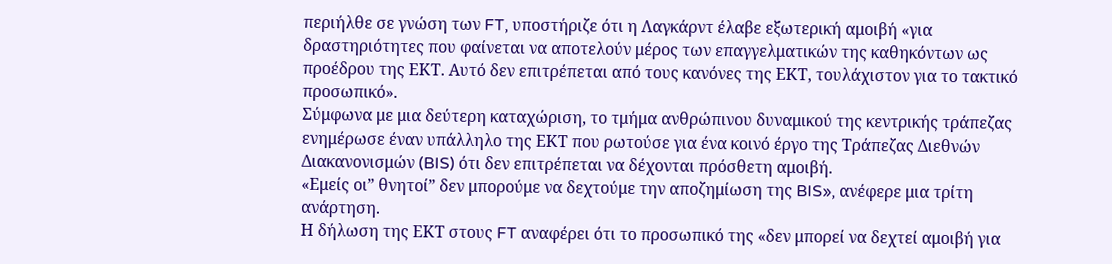περιήλθε σε γνώση των FT, υποστήριζε ότι η Λαγκάρντ έλαβε εξωτερική αμοιβή «για δραστηριότητες που φαίνεται να αποτελούν μέρος των επαγγελματικών της καθηκόντων ως προέδρου της ΕΚΤ. Αυτό δεν επιτρέπεται από τους κανόνες της ΕΚΤ, τουλάχιστον για το τακτικό προσωπικό».
Σύμφωνα με μια δεύτερη καταχώριση, το τμήμα ανθρώπινου δυναμικού της κεντρικής τράπεζας ενημέρωσε έναν υπάλληλο της ΕΚΤ που ρωτούσε για ένα κοινό έργο της Τράπεζας Διεθνών Διακανονισμών (BIS) ότι δεν επιτρέπεται να δέχονται πρόσθετη αμοιβή.
«Εμείς οι” θνητοί” δεν μπορούμε να δεχτούμε την αποζημίωση της BIS», ανέφερε μια τρίτη ανάρτηση.
Η δήλωση της ΕΚΤ στους FT αναφέρει ότι το προσωπικό της «δεν μπορεί να δεχτεί αμοιβή για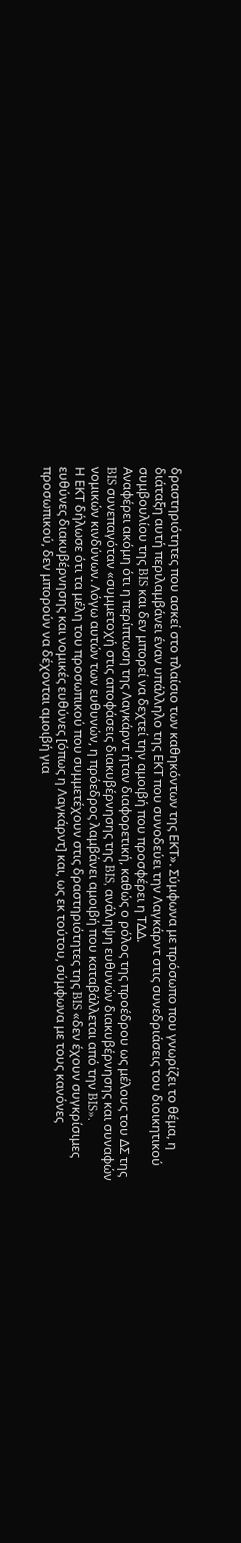δραστηριότητες που ασκεί στο πλαίσιο των καθηκόντων της ΕΚΤ». Σύμφωνα με πρόσωπο που γνωρίζει το θέμα, η διάταξη αυτή περιλαμβάνει έναν υπάλληλο της ΕΚΤ που συνοδεύει την Λαγκάρντ στις συνεδριάσεις του διοικητικού συμβουλίου της BIS και δεν μπορεί να δεχτεί την αμοιβή που προσφέρει η ΤΔΔ.
Αναφέρει ακόμη ότι η περίπτωση της Λαγκάρντ ήταν διαφορετική, καθώς ο ρόλος της προέδρου ως μέλους του ΔΣ της BIS συνεπαγόταν «συμμετοχή στις αποφάσεις διακυβέρνησης της BIS, ανάληψη ευθυνών διακυβέρνησης και συναφών νομικών κινδύνων. Λόγω αυτών των ευθυνών, η πρόεδρος λαμβάνει αμοιβή που καταβάλλεται από την BIS».
Η ΕΚΤ δήλωσε ότι τα μέλη του προσωπικού που συμμετέχουν στις δραστηριότητες της BIS «δεν έχουν συγκρίσιμες ευθύνες διακυβέρνησης και νομικές ευθύνες [όπως η Λαγκάρντ] και, ως εκ τούτου, σύμφωνα με τους κανόνες προσωπικού, δεν μπορούν να δέχονται αμοιβή για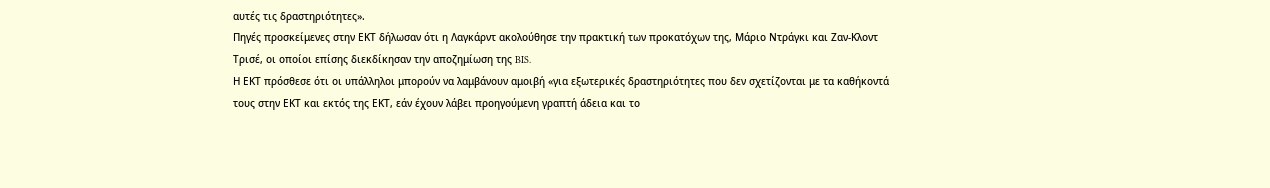αυτές τις δραστηριότητες».
Πηγές προσκείμενες στην ΕΚΤ δήλωσαν ότι η Λαγκάρντ ακολούθησε την πρακτική των προκατόχων της, Μάριο Ντράγκι και Ζαν-Κλοντ Τρισέ, οι οποίοι επίσης διεκδίκησαν την αποζημίωση της BIS.
Η ΕΚΤ πρόσθεσε ότι οι υπάλληλοι μπορούν να λαμβάνουν αμοιβή «για εξωτερικές δραστηριότητες που δεν σχετίζονται με τα καθήκοντά τους στην ΕΚΤ και εκτός της ΕΚΤ, εάν έχουν λάβει προηγούμενη γραπτή άδεια και το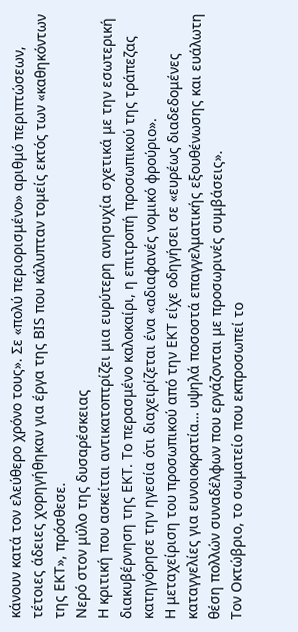κάνουν κατά τον ελεύθερο χρόνο τους». Σε «πολύ περιορισμένο» αριθμό περιπτώσεων, τέτοιες άδειες χορηγήθηκαν για έργα της BIS που κάλυπταν τομείς εκτός των «καθηκόντων της ΕΚΤ», πρόσθεσε.
Νερό στον μύλο της δυσαρέσκειας
Η κριτική που ασκείται αντικατοπτρίζει μια ευρύτερη ανησυχία σχετικά με την εσωτερική διακυβέρνηση της ΕΚΤ. Το περασμένο καλοκαίρι, η επιτροπή προσωπικού της τράπεζας κατηγόρησε την ηγεσία ότι διαχειρίζεται ένα «αδιαφανές νομικό φρούριο».
Η μεταχείριση του προσωπικού από την ΕΚΤ είχε οδηγήσει σε «ευρέως διαδεδομένες καταγγελίες για ευνοιοκρατία… υψηλά ποσοστά επαγγελματικής εξουθένωσης και ευάλωτη θέση πολλών συναδέλφων που εργάζονται με προσωρινές συμβάσεις».
Τον Οκτώβριο, το σωματείο που εκπροσωπεί το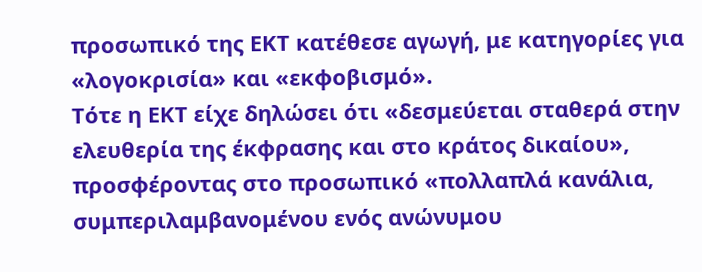προσωπικό της ΕΚΤ κατέθεσε αγωγή, με κατηγορίες για «λογοκρισία» και «εκφοβισμό».
Τότε η ΕΚΤ είχε δηλώσει ότι «δεσμεύεται σταθερά στην ελευθερία της έκφρασης και στο κράτος δικαίου», προσφέροντας στο προσωπικό «πολλαπλά κανάλια, συμπεριλαμβανομένου ενός ανώνυμου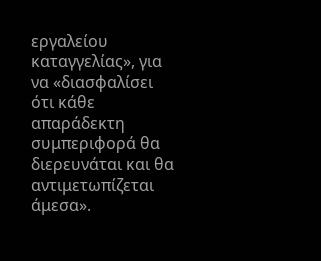εργαλείου καταγγελίας», για να «διασφαλίσει ότι κάθε απαράδεκτη συμπεριφορά θα διερευνάται και θα αντιμετωπίζεται άμεσα».